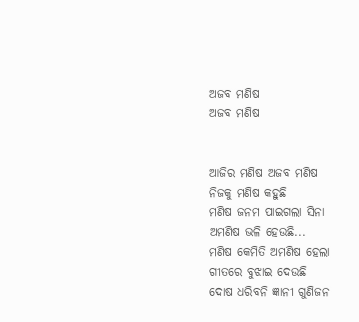ଅଜବ ମଣିଷ
ଅଜବ ମଣିଷ


ଆଜିର ମଣିଷ ଅଜବ ମଣିଷ
ନିଜକୁ ମଣିଷ କହୁଛି
ମଣିଷ ଜନମ ପାଇଗଲା ସିନା
ଅମଣିଷ ଭଳି ହେଉଛି...
ମଣିଷ କେମିତି ଅମଣିଷ ହେଲା
ଗୀତରେ ବୁଝାଇ ଦେଉଛି
ଦୋଷ ଧରିବନି ଜ୍ଞାନୀ ଗୁଣିଜନ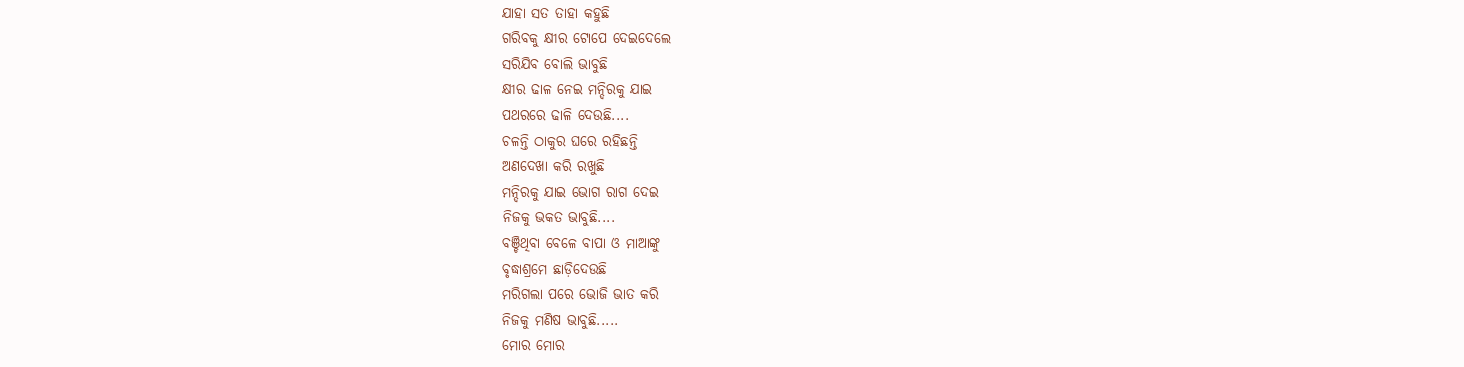ଯାହା ସତ ତାହା କହୁଛି
ଗରିବକୁ କ୍ଷୀର ଟୋପେ ଦେଇଦେଲେ
ସରିଯିବ ବୋଲି ଭାବୁଛି
କ୍ଷୀର ଢାଳ ନେଇ ମନ୍ଦିରକୁ ଯାଇ
ପଥରରେ ଢାଳି ଦେଉଛି....
ଚଳନ୍ତି ଠାକୁର ଘରେ ରହିଛନ୍ତି
ଅଣଦେଖା କରି ରଖୁଛି
ମନ୍ଦିରକୁ ଯାଇ ଭୋଗ ରାଗ ଦେଇ
ନିଜକୁ ଭକତ ଭାବୁଛି....
ବଞ୍ଚିଥିବା ବେଳେ ବାପା ଓ ମାଆଙ୍କୁ
ବୃଦ୍ଧାଶ୍ରମେ ଛାଡ଼ିଦେଉଛି
ମରିଗଲା ପରେ ଭୋଜି ଭାତ କରି
ନିଜକୁ ମଣିଷ ଭାବୁଛି.....
ମୋର ମୋର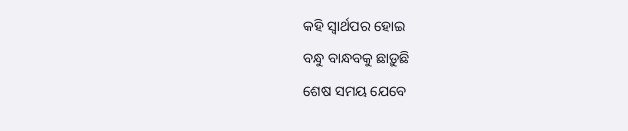କହି ସ୍ୱାର୍ଥପର ହୋଇ
ବନ୍ଧୁ ବାନ୍ଧବକୁ ଛାଡ଼ୁଛି
ଶେଷ ସମୟ ଯେବେ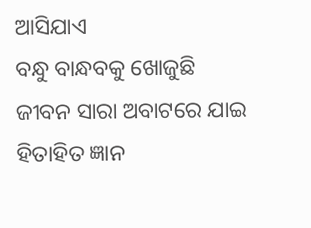ଆସିଯାଏ
ବନ୍ଧୁ ବାନ୍ଧବକୁ ଖୋଜୁଛି
ଜୀବନ ସାରା ଅବାଟରେ ଯାଇ
ହିତାହିତ ଜ୍ଞାନ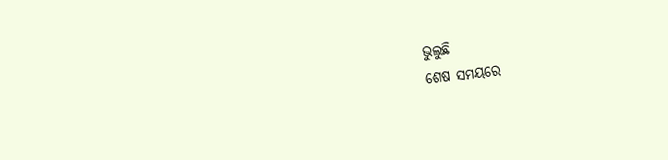ଭୁଲୁଛି
ଶେଷ ସମୟରେ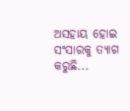ଅସହାୟ ହୋଇ
ସଂସାରକୁ ତ୍ୟାଗ କରୁଛି...